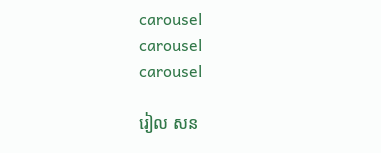carousel
carousel
carousel

រៀល សន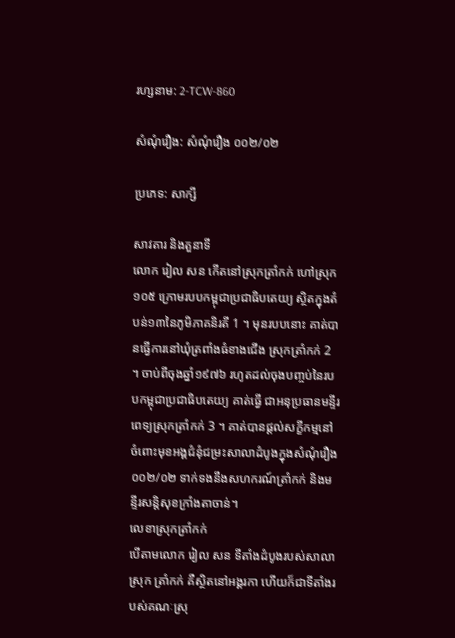រហ្សនាម: 2-TCW-860

សំណុំរឿង: សំណុំរឿង ០០២/០២

ប្រភេទ: សាក្សី

សាវតារ និងតួនាទី
លោក រៀល សន កើតនៅស្រុកត្រាំកក់ ហៅស្រុក១០៥ ក្រោមរបបកម្ពុជាប្រជាធិបតេយ្យ ស្ថិតក្នុងតំបន់១៣នៃភូមិភាគនិរតី 1 ។ មុនរបបនោះ គាត់បានធ្វើការនៅឃុំត្រពាំងធំខាងជើង ស្រុកត្រាំកក់ 2 ។ ចាប់ពីចុងឆ្នាំ១៩៧៦ រហូតដល់ចុងបញ្ចប់នៃរបបកម្ពុជាប្រជាធិបតេយ្យ គាត់ធ្វើ ជាអនុប្រធានមន្ទីរពេទ្យស្រុកត្រាំកក់ 3 ។ គាត់បានផ្តល់សក្ខីកម្មនៅចំពោះមុខអង្គជំនុំជម្រះសាលាដំបូងក្នុងសំណុំរឿង ០០២/០២ ទាក់ទងនឹងសហករណ៍ត្រាំកក់ និងមន្ទីរសន្តិសុខក្រាំងតាចាន់។
លេខាស្រុកត្រាំកក់
បើតាមលោក រៀល សន ទីតាំងដំបូងរបស់សាលាស្រុក ត្រាំកក់ គឺស្ថិតនៅអង្គរកា ហើយក៏ជាទីតាំងរបស់គណៈស្រុ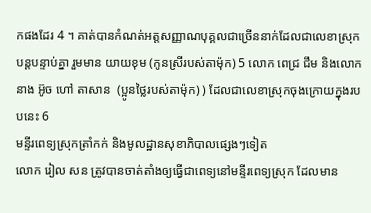កផងដែរ 4 ។ គាត់បានកំណត់អត្តសញ្ញាណបុគ្គលជាច្រើននាក់ដែលជាលេខាស្រុកបន្តបន្ទាប់គ្នា រួមមាន យាយខុម (កូនស្រីរបស់តាម៉ុក) 5 លោក ពេជ្រ ជឹម និងលោក នាង អ៊ូច ហៅ តាសាន  (ប្អូនថ្លៃរបស់តាម៉ុក) ) ដែលជាលេខាស្រុកចុងក្រោយក្នុងរបបនេះ 6
មន្ទីរពេទ្យស្រុកត្រាំកក់ និងមូលដ្ឋានសុខាភិបាលផ្សេងៗទៀត
លោក រៀល សន ត្រូវបានចាត់តាំងឲ្យធ្វើជាពេទ្យនៅមន្ទីរពេទ្យស្រុក ដែលមាន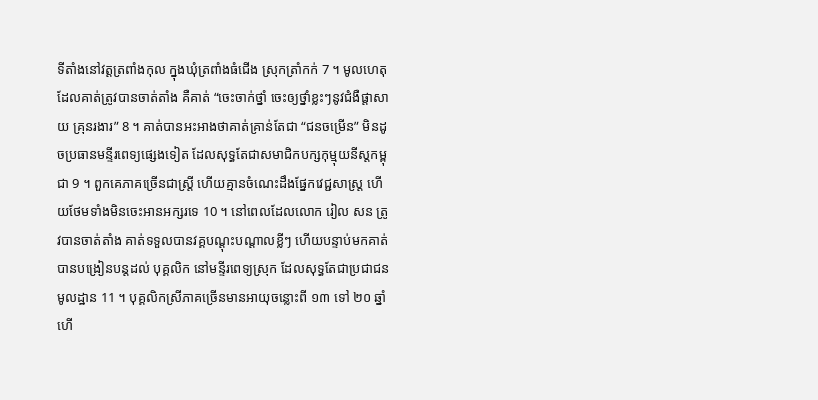ទីតាំងនៅវត្តត្រពាំងកុល ក្នុងឃុំត្រពាំងធំជើង ស្រុកត្រាំកក់ 7 ។ មូលហេតុដែលគាត់ត្រូវបានចាត់តាំង គឺគាត់ “ចេះចាក់ថ្នាំ ចេះឲ្យថ្នាំខ្លះៗនូវជំងឺផ្តាសាយ គ្រុនរងារ” 8 ។ គាត់បានអះអាងថាគាត់គ្រាន់តែជា “ជនចម្រើន” មិនដូចប្រធានមន្ទីរពេទ្យផ្សេងទៀត ដែលសុទ្ធតែជាសមាជិកបក្សកុម្មុយនីស្តកម្ពុជា 9 ។ ពួកគេភាគច្រើនជាស្ត្រី ហើយគ្មានចំណេះដឹងផ្នែកវេជ្ជសាស្ត្រ ហើយថែមទាំងមិនចេះអានអក្សរទេ 10 ។ នៅពេលដែលលោក រៀល សន ត្រូវបានចាត់តាំង គាត់ទទួលបានវគ្គបណ្តុះបណ្តាលខ្លីៗ ហើយបន្ទាប់មកគាត់បានបង្រៀនបន្តដល់ បុគ្គលិក នៅមន្ទីរពេទ្យស្រុក ដែលសុទ្ធតែជាប្រជាជនមូលដ្ឋាន 11 ។ បុគ្គលិកស្រីភាគច្រើនមានអាយុចន្លោះពី ១៣ ទៅ ២០ ឆ្នាំ ហើ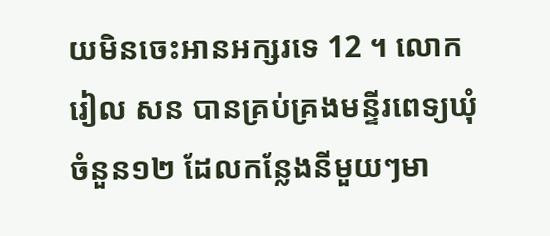យមិនចេះអានអក្សរទេ 12 ។ លោក រៀល សន បានគ្រប់គ្រងមន្ទីរពេទ្យឃុំចំនួន១២ ដែលកន្លែងនីមួយៗមា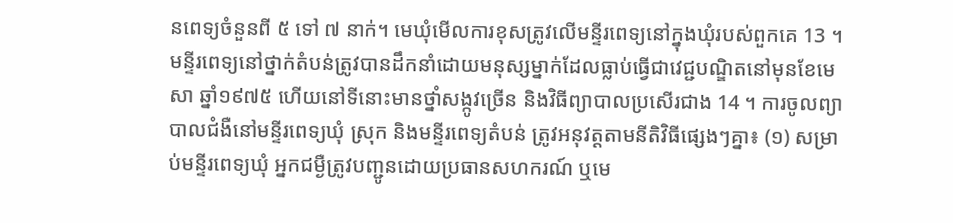នពេទ្យចំនួនពី ៥ ទៅ ៧ នាក់។ មេឃុំមើលការខុសត្រូវលើមន្ទីរពេទ្យនៅក្នុងឃុំរបស់ពួកគេ 13 ។ មន្ទីរពេទ្យនៅថ្នាក់តំបន់ត្រូវបានដឹកនាំដោយមនុស្សម្នាក់ដែលធ្លាប់ធ្វើជាវេជ្ជបណ្ឌិតនៅមុនខែមេសា ឆ្នាំ១៩៧៥ ហើយនៅទីនោះមានថ្នាំសង្កូវច្រើន និងវិធីព្យាបាលប្រសើរជាង 14 ។ ការចូលព្យាបាលជំងឺនៅមន្ទីរពេទ្យឃុំ ស្រុក និងមន្ទីរពេទ្យតំបន់ ត្រូវអនុវត្តតាមនីតិវិធីផ្សេងៗគ្នា៖ (១) សម្រាប់មន្ទីរពេទ្យឃុំ អ្នកជម្ងឺត្រូវបញ្ជូនដោយប្រធានសហករណ៍ ឬមេ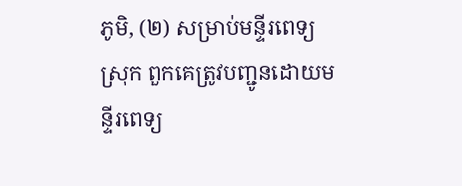ភូមិ, (២) សម្រាប់មន្ទីរពេទ្យស្រុក ពួកគេត្រូវបញ្ជូនដោយមន្ទីរពេទ្យ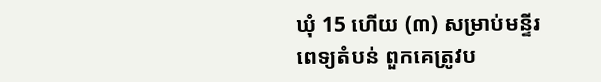ឃុំ 15 ហើយ (៣) សម្រាប់មន្ទីរពេទ្យតំបន់ ពួកគេត្រូវប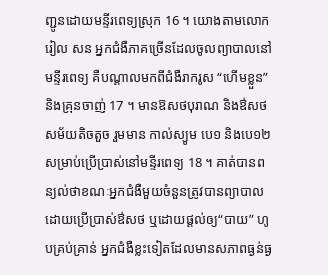ញ្ជូនដោយមន្ទីរពេទ្យស្រុក 16 ។ យោងតាមលោក រៀល សន អ្នកជំងឺភាគច្រើនដែលចូលព្យាបាលនៅមន្ទីរពេទ្យ គឺបណ្តាលមកពីជំងឺរាករូស “ហើមខ្លួន” និងគ្រុនចាញ់ 17 ។ មានឱសថបុរាណ និងឳសថសម័យតិចតួច រួមមាន កាល់ស្យូម បេ១ និងបេ១២ សម្រាប់ប្រើប្រាស់នៅមន្ទីរពេទ្យ 18 ។ គាត់បានពន្យល់ថាខណៈអ្នកជំងឺមួយចំនួនត្រូវបានព្យាបាលដោយប្រើប្រាស់ឳសថ ឬដោយផ្តល់ឲ្យ“បាយ” ហូបគ្រប់គ្រាន់ អ្នកជំងឺខ្លះទៀតដែលមានសភាពធ្ងន់ធ្ង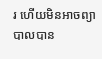រ ហើយមិនអាចព្យាបាលបាន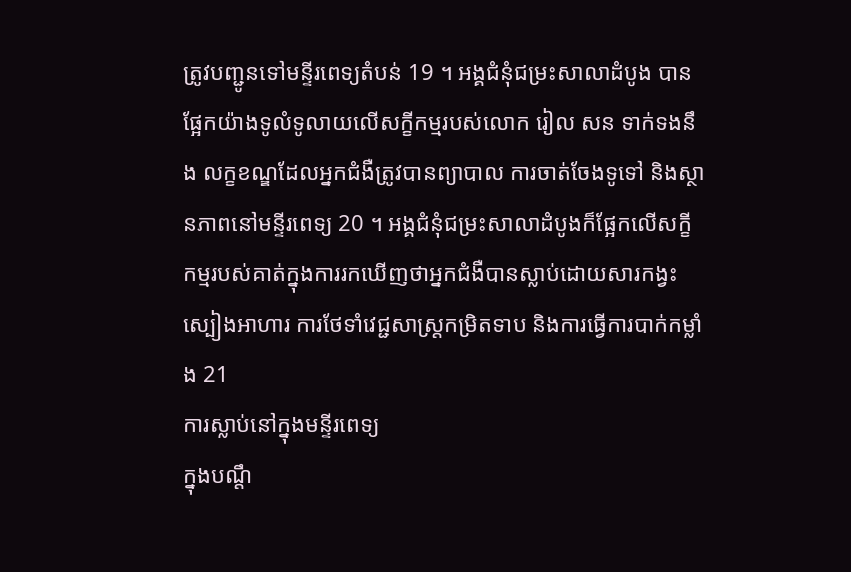ត្រូវបញ្ជូនទៅមន្ទីរពេទ្យតំបន់ 19 ។ អង្គជំនុំជម្រះសាលាដំបូង បានផ្អែកយ៉ាងទូលំទូលាយលើសក្ខីកម្មរបស់លោក រៀល សន ទាក់ទងនឹង លក្ខខណ្ឌដែលអ្នកជំងឺត្រូវបានព្យាបាល ការចាត់ចែងទូទៅ និងស្ថានភាពនៅមន្ទីរពេទ្យ 20 ។ អង្គជំនុំជម្រះសាលាដំបូងក៏ផ្អែកលើសក្ខីកម្មរបស់គាត់ក្នុងការរកឃើញថាអ្នកជំងឺបានស្លាប់ដោយសារកង្វះស្បៀងអាហារ ការថែទាំវេជ្ជសាស្រ្តកម្រិតទាប និងការធ្វើការបាក់កម្លាំង 21
ការស្លាប់នៅក្នុងមន្ទីរពេទ្យ
ក្នុងបណ្តឹ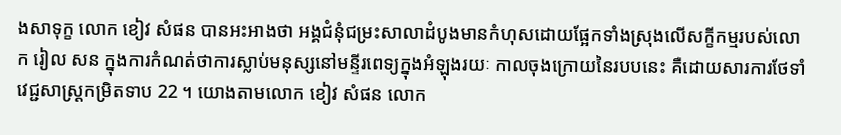ងសាទុក្ខ លោក ខៀវ សំផន បានអះអាងថា អង្គជំនុំជម្រះសាលាដំបូងមានកំហុសដោយផ្អែកទាំងស្រុងលើសក្ខីកម្មរបស់លោក រៀល សន ក្នុងការកំណត់ថាការស្លាប់មនុស្សនៅមន្ទីរពេទ្យក្នុងអំឡុងរយៈ កាលចុងក្រោយនៃរបបនេះ គឺដោយសារការថែទាំវេជ្ជសាស្រ្តកម្រិតទាប 22 ។ យោងតាមលោក ខៀវ សំផន លោក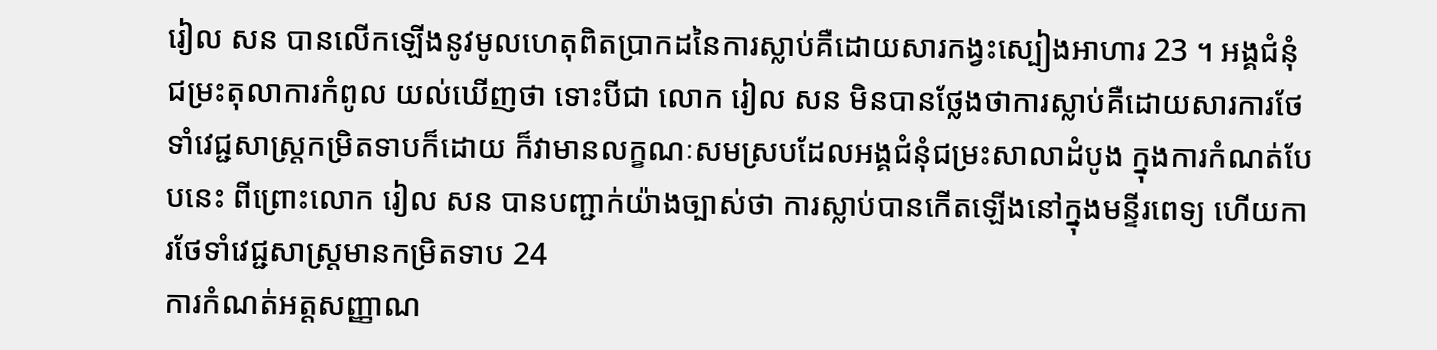រៀល សន បានលើកឡើងនូវមូលហេតុពិតប្រាកដនៃការស្លាប់គឺដោយសារកង្វះស្បៀងអាហារ 23 ។ អង្គជំនុំជម្រះតុលាការកំពូល យល់ឃើញថា ទោះបីជា លោក រៀល សន មិនបានថ្លែងថាការស្លាប់គឺដោយសារការថែទាំវេជ្ជសាស្រ្តកម្រិតទាបក៏ដោយ ក៏វាមានលក្ខណៈសមស្របដែលអង្គជំនុំជម្រះសាលាដំបូង ក្នុងការកំណត់បែបនេះ ពីព្រោះលោក រៀល សន បានបញ្ជាក់យ៉ាងច្បាស់ថា ការស្លាប់បានកើតឡើងនៅក្នុងមន្ទីរពេទ្យ ហើយការថែទាំវេជ្ជសាស្រ្តមានកម្រិតទាប 24
ការកំណត់អត្តសញ្ញាណ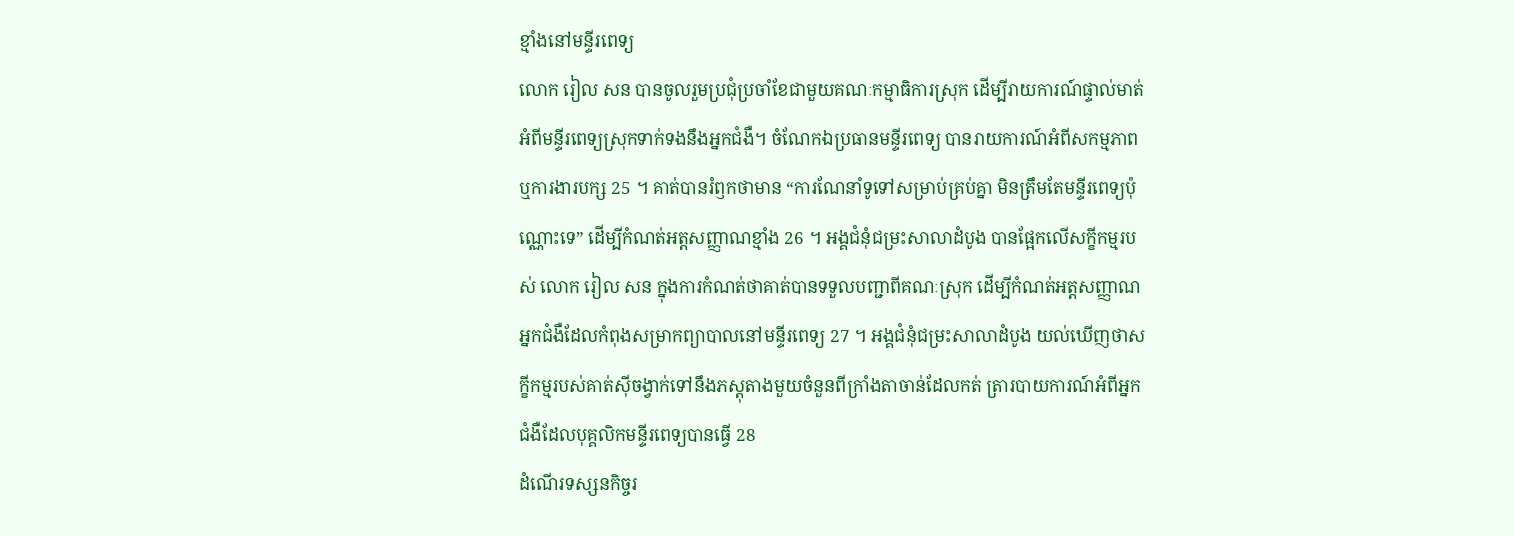ខ្មាំងនៅមន្ទីរពេទ្យ
លោក រៀល សន បានចូលរួមប្រជុំប្រចាំខែជាមួយគណៈកម្មាធិការស្រុក ដើម្បីរាយការណ៍ផ្ទាល់មាត់អំពីមន្ទីរពេទ្យស្រុកទាក់ទងនឹងអ្នកជំងឺ។ ចំណែកឯប្រធានមន្ទីរពេទ្យ បានរាយការណ៍អំពីសកម្មភាព ឬការងារបក្ស 25 ។ គាត់បានរំឭកថាមាន “ការណែនាំទូទៅសម្រាប់គ្រប់គ្នា មិនត្រឹមតែមន្ទីរពេទ្យប៉ុណ្ណោះទេ” ដើម្បីកំណត់អត្តសញ្ញាណខ្មាំង 26 ។ អង្គជំនុំជម្រះសាលាដំបូង បានផ្អែកលើសក្ខីកម្មរបស់ លោក រៀល សន ក្នុងការកំណត់ថាគាត់បានទទួលបញ្ជាពីគណៈស្រុក ដើម្បីកំណត់អត្តសញ្ញាណអ្នកជំងឺដែលកំពុងសម្រាកព្យាបាលនៅមន្ទីរពេទ្យ 27 ។ អង្គជំនុំជម្រះសាលាដំបូង យល់ឃើញថាសក្ខីកម្មរបស់គាត់ស៊ីចង្វាក់ទៅនឹងភស្តុតាងមួយចំនួនពីក្រាំងតាចាន់ដែលកត់ ត្រារបាយការណ៍អំពីអ្នកជំងឺដែលបុគ្គលិកមន្ទីរពេទ្យបានធ្វើ 28
ដំណើរទស្សនកិច្ចរ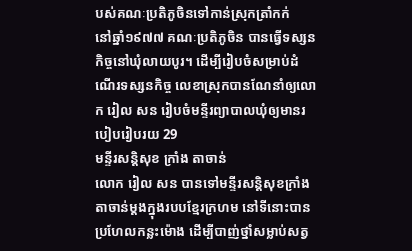បស់គណៈប្រតិភូចិនទៅកាន់ស្រុកត្រាំកក់
នៅឆ្នាំ១៩៧៧ គណៈប្រតិភូចិន បានធ្វើទស្សនកិច្ចនៅឃុំលាយបូរ។ ដើម្បីរៀបចំសម្រាប់ដំណើរទស្សនកិច្ច លេខាស្រុកបានណែនាំឲ្យលោក រៀល សន រៀបចំមន្ទីរព្យាបាលឃុំឲ្យមានរបៀបរៀបរយ 29
មន្ទីរសន្តិសុខ ក្រាំង តាចាន់
លោក រៀល សន បានទៅមន្ទីរសន្តិសុខក្រាំងតាចាន់ម្តងក្នុងរបបខ្មែរក្រហម នៅទីនោះបានប្រហែលកន្លះម៉ោង ដើម្បីបាញ់ថ្នាំសម្លាប់សត្វ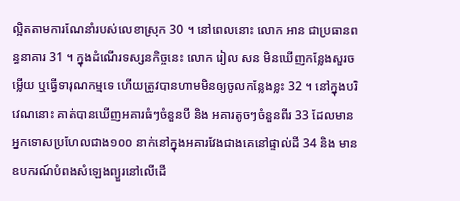ល្អិតតាមការណែនាំរបស់លេខាស្រុក 30 ។ នៅពេលនោះ លោក អាន ជាប្រធានពន្ធនាគារ 31 ។ ក្នុងដំណើរទស្សនកិច្ចនេះ លោក រៀល សន មិនឃើញកន្លែងសួរចម្លើយ ឬធ្វើទារុណកម្មទេ ហើយត្រូវបានហាមមិនឲ្យចូលកន្លែងខ្លះ 32 ។ នៅក្នុងបរិវេណនោះ គាត់បានឃើញអគារធំៗចំនួនបី និង អគារតូចៗចំនួនពីរ 33 ដែលមានអ្នកទោសប្រហែលជាង១០០ នាក់នៅក្នុងអគារវែងជាងគេនៅផ្ទាល់ដី 34 និង មានឧបករណ៍បំពងសំឡេងព្យួរនៅលើដើ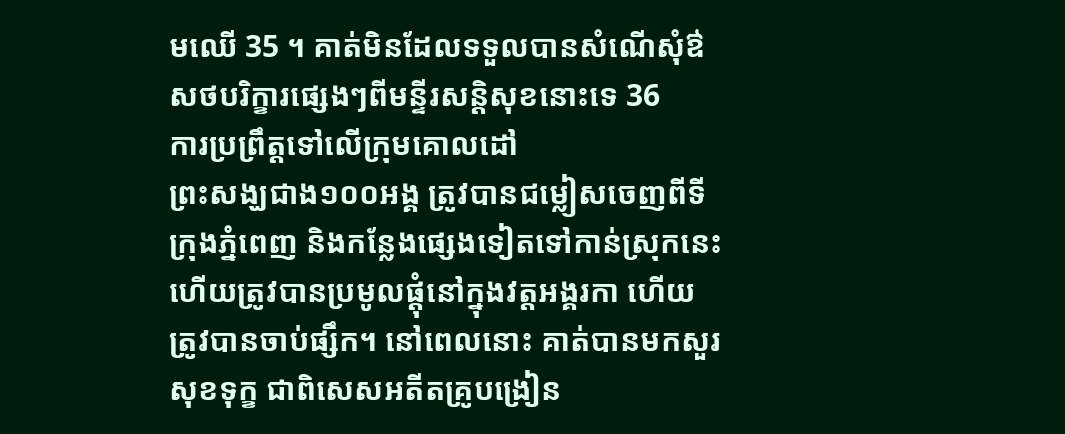មឈើ 35 ។ គាត់មិនដែលទទួលបានសំណើសុំឳសថបរិក្ខារផ្សេងៗពីមន្ទីរសន្តិសុខនោះទេ 36
ការប្រព្រឹត្តទៅលើក្រុមគោលដៅ
ព្រះសង្ឃជាង១០០អង្គ ត្រូវបានជម្លៀសចេញពីទីក្រុងភ្នំពេញ និងកន្លែងផ្សេងទៀតទៅកាន់ស្រុកនេះ ហើយត្រូវបានប្រមូលផ្តុំនៅក្នុងវត្តអង្គរកា ហើយត្រូវបានចាប់ផ្សឹក។ នៅពេលនោះ គាត់បានមកសួរសុខទុក្ខ ជាពិសេសអតីតគ្រូបង្រៀន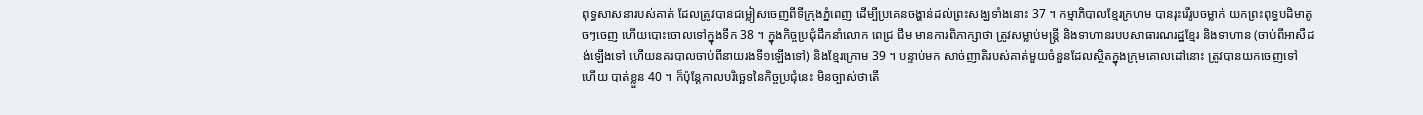ពុទ្ធសាសនារបស់គាត់ ដែលត្រូវបានជម្លៀសចេញពីទីក្រុងភ្នំពេញ ដើម្បីប្រគេនចង្ហាន់ដល់ព្រះសង្ឃទាំងនោះ 37 ។ កម្មាភិបាលខ្មែរក្រហម បានរុះរើរូបចម្លាក់ យកព្រះពុទ្ធបដិមាតូចៗចេញ ហើយបោះចោលទៅក្នុងទឹក 38 ។ ក្នុងកិច្ចប្រជុំដឹកនាំលោក ពេជ្រ ជឹម មានការពិភាក្សាថា ត្រូវសម្លាប់មន្ត្រី និងទាហានរបបសាធារណរដ្ឋខ្មែរ និងទាហាន (ចាប់ពីអាសឺដង់ឡើងទៅ ហើយនគរបាលចាប់ពីនាយរងទី១ឡើងទៅ) និងខ្មែរក្រោម 39 ។ បន្ទាប់មក សាច់ញាតិរបស់គាត់មួយចំនួនដែលស្ថិតក្នុងក្រុមគោលដៅនោះ ត្រូវបានយកចេញទៅ ហើយ បាត់ខ្លួន 40 ។ ក៏ប៉ុន្តែកាលបរិច្ឆេទនៃកិច្ចប្រជុំនេះ មិនច្បាស់ថាតើ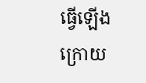ធ្វើឡើងក្រោយ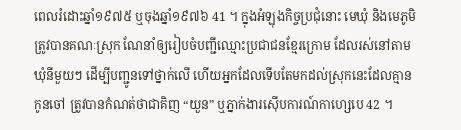ពេលរំដោះឆ្នាំ១៩៧៥ ឬចុងឆ្នាំ១៩៧៦ 41 ។ ក្នុងអំឡុងកិច្ចប្រជុំនោះ មេឃុំ និងមេភូមិ ត្រូវបានគណៈស្រុក ណែនាំឲ្យរៀបចំបញ្ជីឈ្មោះប្រជាជនខ្មែរក្រោម ដែលរស់នៅតាមឃុំនីមួយៗ ដើម្បីបញ្ជូនទៅថ្នាក់លើ ហើយអ្នកដែលទើបតែមកដល់ស្រុកនេះដែលគ្មានកូនចៅ ត្រូវបានកំណត់ថាជាគិញ “យួន” ឬភ្នាក់ងារស៊ើបការណ៍កាហ្សេបេ 42 ។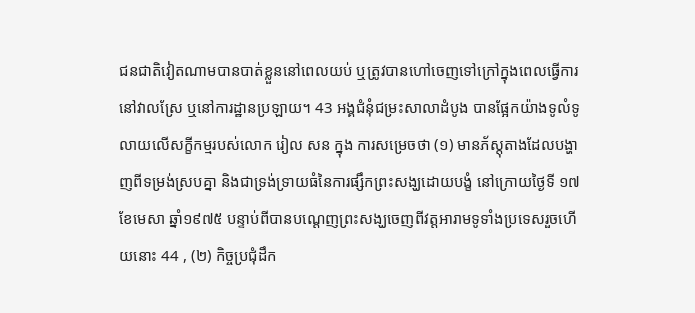ជនជាតិវៀតណាមបានបាត់ខ្លួននៅពេលយប់ ឬត្រូវបានហៅចេញទៅក្រៅក្នុងពេលធ្វើការនៅវាលស្រែ ឬនៅការដ្ឋានប្រឡាយ។ 43 អង្គជំនុំជម្រះសាលាដំបូង បានផ្អែកយ៉ាងទូលំទូលាយលើសក្ខីកម្មរបស់លោក រៀល សន ក្នុង ការសម្រេចថា (១) មានភ័ស្តុតាងដែលបង្ហាញពីទម្រង់ស្របគ្នា និងជាទ្រង់ទ្រាយធំនៃការផ្សឹកព្រះសង្ឃដោយបង្ខំ នៅក្រោយថ្ងៃទី ១៧ ខែមេសា ឆ្នាំ១៩៧៥ បន្ទាប់ពីបានបណ្តេញព្រះសង្ឃចេញពីវត្តអារាមទូទាំងប្រទេសរួចហើយនោះ 44 , (២) កិច្ចប្រជុំដឹក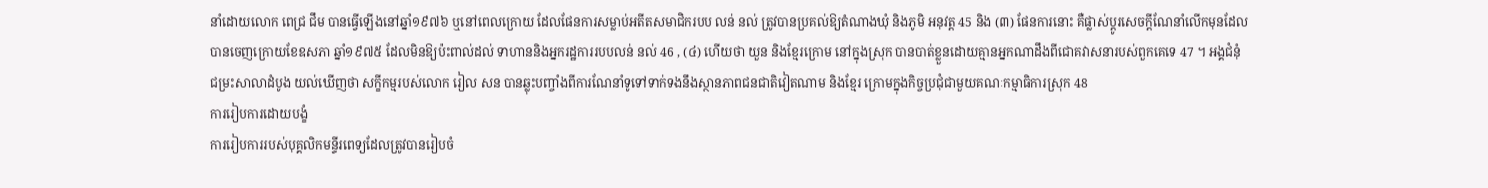នាំដោយលោក ពេជ្រ ជឹម បានធ្វើឡើងនៅឆ្នាំ១៩៧៦ ឬនៅពេលក្រោយ ដែលផែនការសម្លាប់អតីតសមាជិករបប លន់ នល់ ត្រូវបានប្រគល់ឱ្យតំណាងឃុំ និងភូមិ អនុវត្ត 45 និង (៣) ផែនការនោះ គឺផ្លាស់ប្តូរសេចក្តីណែនាំលើកមុនដែលបានចេញក្រោយខែឧសភា ឆ្នាំ១៩៧៥ ដែលមិនឱ្យប៉ះពាល់ដល់ ទាហាននិងអ្នករដ្ឋការរបបលន់ នល់ 46 , (៤) ហើយថា យួន និងខ្មែរក្រោម នៅក្នុងស្រុក បានបាត់ខ្លួនដោយគ្មានអ្នកណាដឹងពីជោគវាសនារបស់ពួកគេទេ 47 ។ អង្គជំនុំជម្រះសាលាដំបូង យល់ឃើញថា សក្ខីកម្មរបស់លោក រៀល សន បានឆ្លុះបញ្ចាំងពីការណែនាំទូទៅទាក់ទងនឹងស្ថានភាពជនជាតិវៀតណាម និងខ្មែរ ក្រោមក្នុងកិច្ចប្រជុំជាមួយគណៈកម្មាធិការស្រុក 48
ការរៀបការដោយបង្ខំ
ការរៀបការរបស់បុគ្គលិកមន្ទីរពេទ្យដែលត្រូវបានរៀបចំ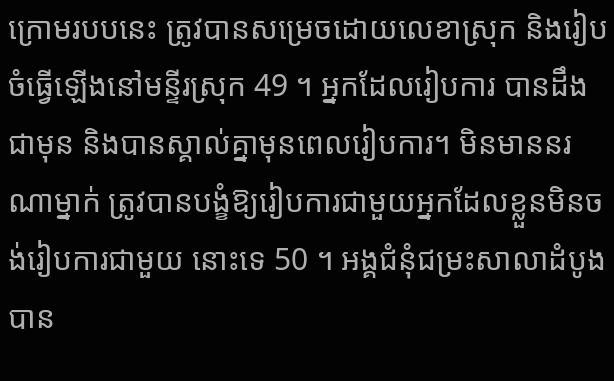ក្រោមរបបនេះ ត្រូវបានសម្រេចដោយលេខាស្រុក និងរៀបចំធ្វើឡើងនៅមន្ទីរស្រុក 49 ។ អ្នកដែលរៀបការ បានដឹងជាមុន និងបានស្គាល់គ្នាមុនពេលរៀបការ។ មិនមាននរណាម្នាក់ ត្រូវបានបង្ខំឱ្យរៀបការជាមួយអ្នកដែលខ្លួនមិនចង់រៀបការជាមួយ នោះទេ 50 ។ អង្គជំនុំជម្រះសាលាដំបូងបាន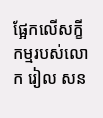ផ្អែកលើសក្ខីកម្មរបស់លោក រៀល សន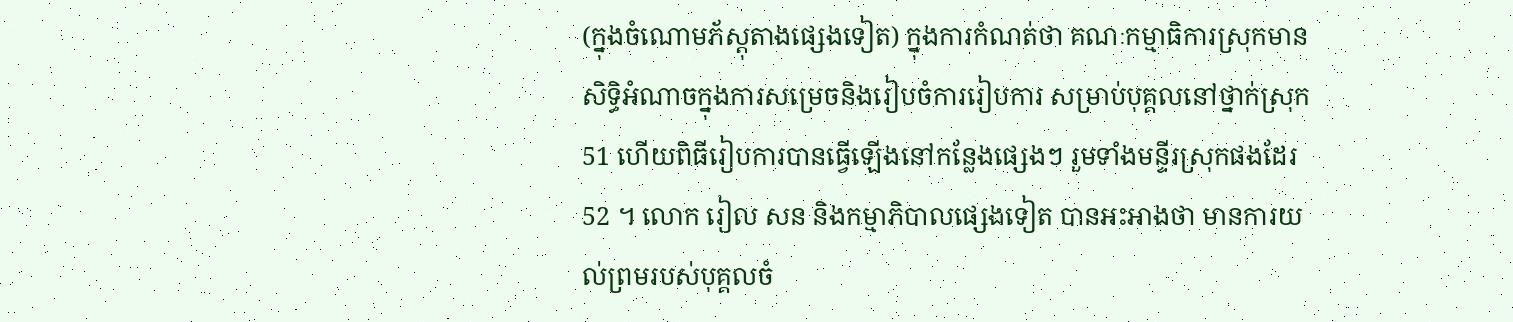(ក្នុងចំណោមភ័ស្តុតាងផ្សេងទៀត) ក្នុងការកំណត់ថា គណៈកម្មាធិការស្រុកមានសិទ្ធិអំណាចក្នុងការសម្រេចនិងរៀបចំការរៀបការ សម្រាប់បុគ្គលនៅថ្នាក់ស្រុក 51 ហើយពិធីរៀបការបានធ្វើឡើងនៅកន្លែងផ្សេងៗ រួមទាំងមន្ទីរស្រុកផងដែរ 52 ។ លោក រៀល សន និងកម្មាភិបាលផ្សេងទៀត បានអះអាងថា មានការយល់ព្រមរបស់បុគ្គលចំ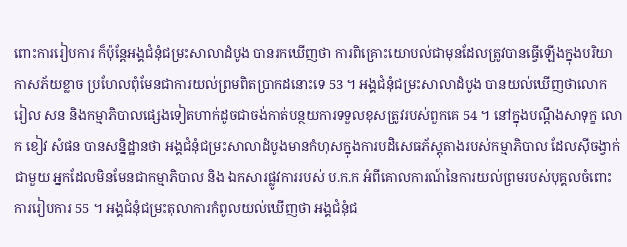ពោះការរៀបការ ក៏ប៉ុន្តែអង្គជំនុំជម្រះសាលាដំបូង បានរកឃើញថា ការពិគ្រោះយោបល់ជាមុនដែលត្រូវបានធ្វើឡើងក្នុងបរិយាកាសភ័យខ្លាច ប្រហែលពុំមែនជាការយល់ព្រមពិតប្រាកដនោះទេ 53 ។ អង្គជំនុំជម្រះសាលាដំបូង បានយល់ឃើញថាលោក រៀល សន និងកម្មាភិបាលផ្សេងទៀតហាក់ដូចជាចង់កាត់បន្ថយការទទួលខុសត្រូវរបស់ពួកគេ 54 ។ នៅក្នុងបណ្តឹងសាទុក្ខ លោក ខៀវ សំផន បានសន្និដ្ឋានថា អង្គជំនុំជម្រះសាលាដំបូងមានកំហុសក្នុងការបដិសេធភ័ស្តុតាងរបស់កម្មាភិបាល ដែលស៊ីចង្វាក់ជាមួយ អ្នកដែលមិនមែនជាកម្មាភិបាល និង ឯកសារផ្លូវការរបស់ ប.ក.ក អំពីគោលការណ៍នៃការយល់ព្រមរបស់បុគ្គលចំពោះការរៀបការ 55 ។ អង្គជំនុំជម្រះតុលាការកំពូលយល់ឃើញថា អង្គជំនុំជ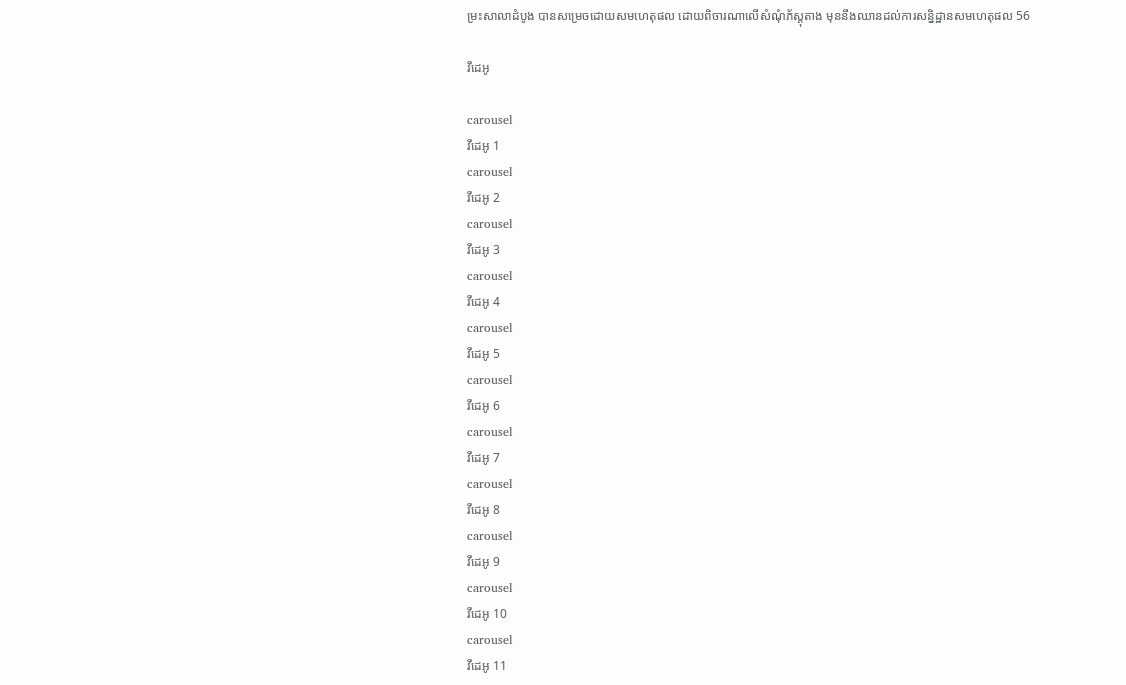ម្រះសាលាដំបូង បានសម្រេចដោយសមហេតុផល ដោយពិចារណាលើសំណុំភ័ស្តុតាង មុននឹងឈានដល់ការសន្និដ្ឋានសមហេតុផល 56

វីដេអូ

carousel
វីដេអូ 1
carousel
វីដេអូ 2
carousel
វីដេអូ 3
carousel
វីដេអូ 4
carousel
វីដេអូ 5
carousel
វីដេអូ 6
carousel
វីដេអូ 7
carousel
វីដេអូ 8
carousel
វីដេអូ 9
carousel
វីដេអូ 10
carousel
វីដេអូ 11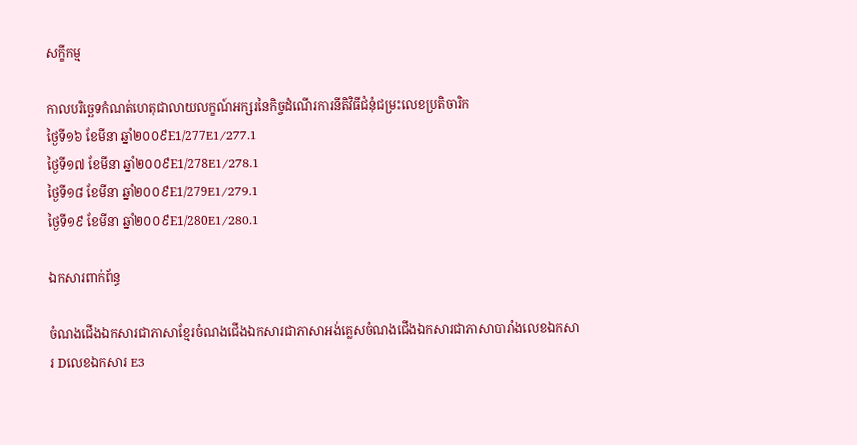សក្ខីកម្ម

កាលបរិច្ឆេទកំណត់ហេតុជាលាយលក្ខណ៍អក្សរនៃកិច្ចដំណើរការនីតិវិធីជំនុំជម្រះលេខប្រតិចារិក
ថ្ងៃទី១៦ ខែមីនា ឆ្នាំ២០០៩E1/277E1/277.1
ថ្ងៃទី១៧ ខែមីនា ឆ្នាំ២០០៩E1/278E1/278.1
ថ្ងៃទី១៨ ខែមីនា ឆ្នាំ២០០៩E1/279E1/279.1
ថ្ងៃទី១៩ ខែមីនា ឆ្នាំ២០០៩E1/280E1/280.1

ឯកសារពាក់ព័ន្ធ

ចំណងជើងឯកសារជាភាសាខ្មែរចំណងជើងឯកសារជាភាសាអង់គ្លេសចំណងជើងឯកសារជាភាសាបារាំងលេខឯកសារ Dលេខឯកសារ E3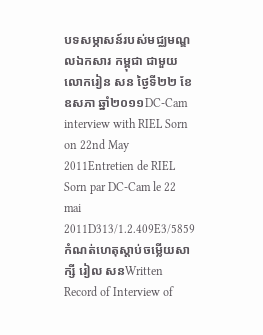បទសម្ភាសន៍របស់មជ្ឈមណ្ឌលឯកសារ កម្ពុជា ជាមួយលោករៀន សន ថ្ងៃទី២២ ខែឧសភា ឆ្នាំ២០១១DC-Cam interview with RIEL Sorn on 22nd May 2011Entretien de RIEL Sorn par DC-Cam le 22 mai 2011D313/1.2.409E3/5859
កំណត់ហេតុស្តាប់ចម្លើយសាក្សី រៀល សនWritten Record of Interview of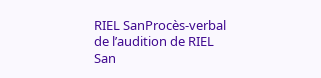RIEL SanProcès-verbal de l’audition de RIEL San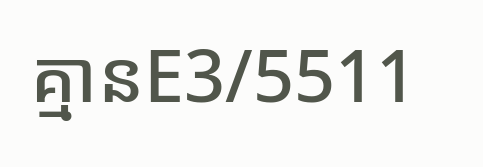គ្មានE3/5511